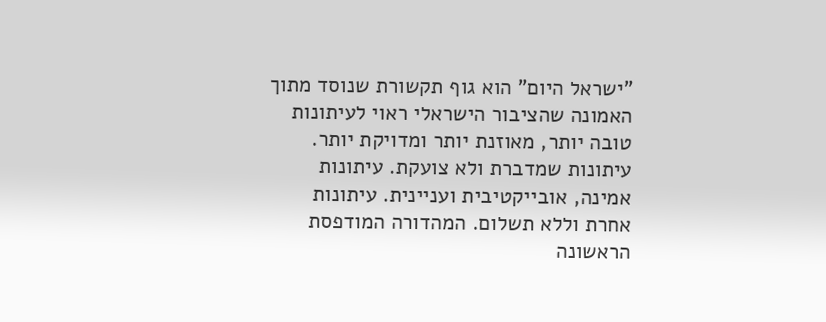"ישראל היום" הוא גוף תקשורת שנוסד מתוך האמונה שהציבור הישראלי ראוי לעיתונות טובה יותר, מאוזנת יותר ומדויקת יותר. עיתונות שמדברת ולא צועקת. עיתונות אמינה, אובייקטיבית ועניינית. עיתונות אחרת וללא תשלום. המהדורה המודפסת הראשונה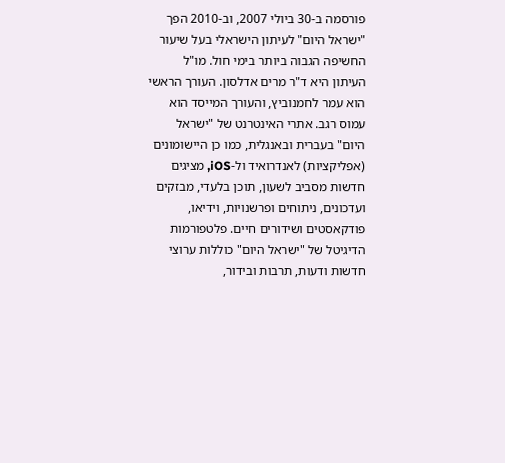פורסמה ב-30 ביולי 2007, וב-2010 הפך "ישראל היום" לעיתון הישראלי בעל שיעור החשיפה הגבוה ביותר בימי חול. מו"ל העיתון היא ד"ר מרים אדלסון. העורך הראשי הוא עמר לחמנוביץ, והעורך המייסד הוא עמוס רגב. אתרי האינטרנט של "ישראל היום" בעברית ובאנגלית, כמו כן היישומונים (אפליקציות) לאנדרואיד ול-iOS, מציגים חדשות מסביב לשעון, תוכן בלעדי, מבזקים ועדכונים, ניתוחים ופרשנויות, וידיאו, פודקאסטים ושידורים חיים. פלטפורמות הדיגיטל של "ישראל היום" כוללות ערוצי חדשות ודעות, תרבות ובידור,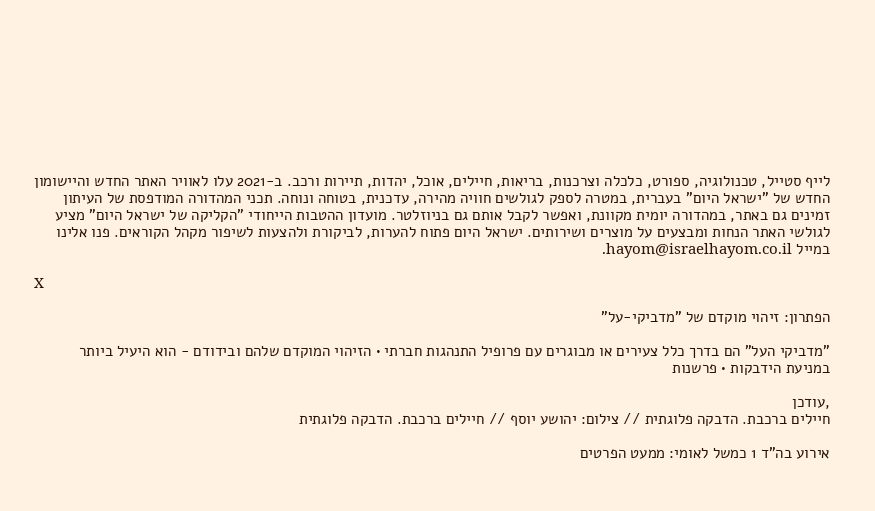לייף סטייל, טכנולוגיה, ספורט, כלכלה וצרכנות, בריאות, חיילים, אוכל, יהדות, תיירות ורכב. ב-2021 עלו לאוויר האתר החדש והיישומון החדש של "ישראל היום" בעברית, במטרה לספק לגולשים חוויה מהירה, עדכנית, בטוחה ונוחה. תכני המהדורה המודפסת של העיתון זמינים גם באתר, במהדורה יומית מקוונת, ואפשר לקבל אותם גם בניוזלטר. מועדון ההטבות הייחודי "הקליקה של ישראל היום" מציע לגולשי האתר הנחות ומבצעים על מוצרים ושירותים. ישראל היום פתוח להערות, לביקורת ולהצעות לשיפור מקהל הקוראים. פנו אלינו במייל hayom@israelhayom.co.il.

X

הפתרון: זיהוי מוקדם של "מדביקי-על"

"מדביקי העל" הם בדרך כלל צעירים או מבוגרים עם פרופיל התנהגות חברתי • הזיהוי המוקדם שלהם ובידודם - הוא היעיל ביותר במניעת הידבקות • פרשנות

,עודכן
חיילים ברכבת. הדבקה פלוגתית // צילום: יהושע יוסף // חיילים ברכבת. הדבקה פלוגתית

אירוע בה"ד 1 כמשל לאומי: ממעט הפרטים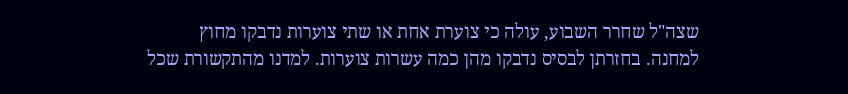שצה"ל שחרר השבוע, עולה כי צוערת אחת או שתי צוערות נדבקו מחוץ למחנה. בחזרתן לבסיס נדבקו מהן כמה עשרות צוערות. למדנו מהתקשורת שכל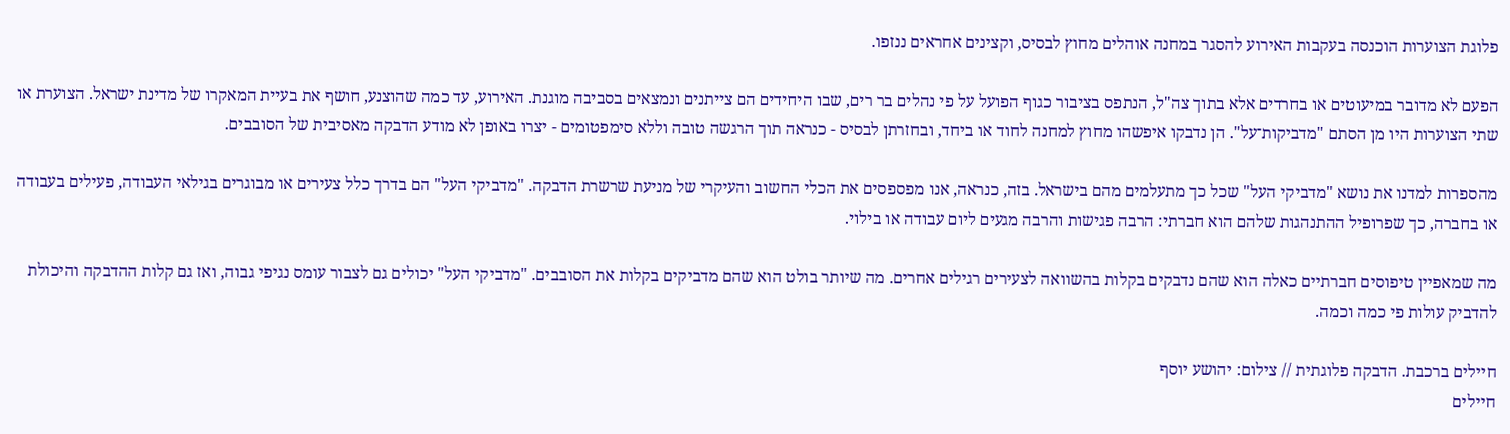פלוגת הצוערות הוכנסה בעקבות האירוע להסגר במחנה אוהלים מחוץ לבסיס, וקצינים אחראים ננזפו.

הפעם לא מדובר במיעוטים או בחרדים אלא בתוך צה"ל, הנתפס בציבור כגוף הפועל על פי נהלים בר רים, שבו היחידים הם צייתנים ונמצאים בסביבה מוגנת. האירוע, עד כמה שהוצנע, חושף את בעיית המאקרו של מדינת ישראל. הצוערת או שתי הצוערות היו מן הסתם "מדביקות־על". הן נדבקו איפשהו מחוץ למחנה לחוד או ביחד, ובחזרתן לבסיס - כנראה תוך הרגשה טובה וללא סימפטומים - יצרו באופן לא מודע הדבקה מאסיבית של הסובבים.

מהספרות למדנו את נושא "מדביקי העל" שכל כך מתעלמים מהם בישראל. בזה, כנראה, אנו מפספסים את הכלי החשוב והעיקרי של מניעת שרשרת הדבקה. "מדביקי העל" הם בדרך כלל צעירים או מבוגרים בגילאי העבודה, פעילים בעבודה או בחברה, כך שפרופיל ההתנהגות שלהם הוא חברתי: הרבה פגישות והרבה מגעים ליום עבודה או בילוי.

מה שמאפיין טיפוסים חברתיים כאלה הוא שהם נדבקים בקלות בהשוואה לצעירים רגילים אחרים. מה שיותר בולט הוא שהם מדביקים בקלות את הסובבים. "מדביקי העל" יכולים גם לצבור עומס נגיפי גבוה, ואז גם קלות ההדבקה והיכולת להדביק עולות פי כמה וכמה.

חיילים ברכבת. הדבקה פלוגתית // צילום: יהושע יוסף
חיילים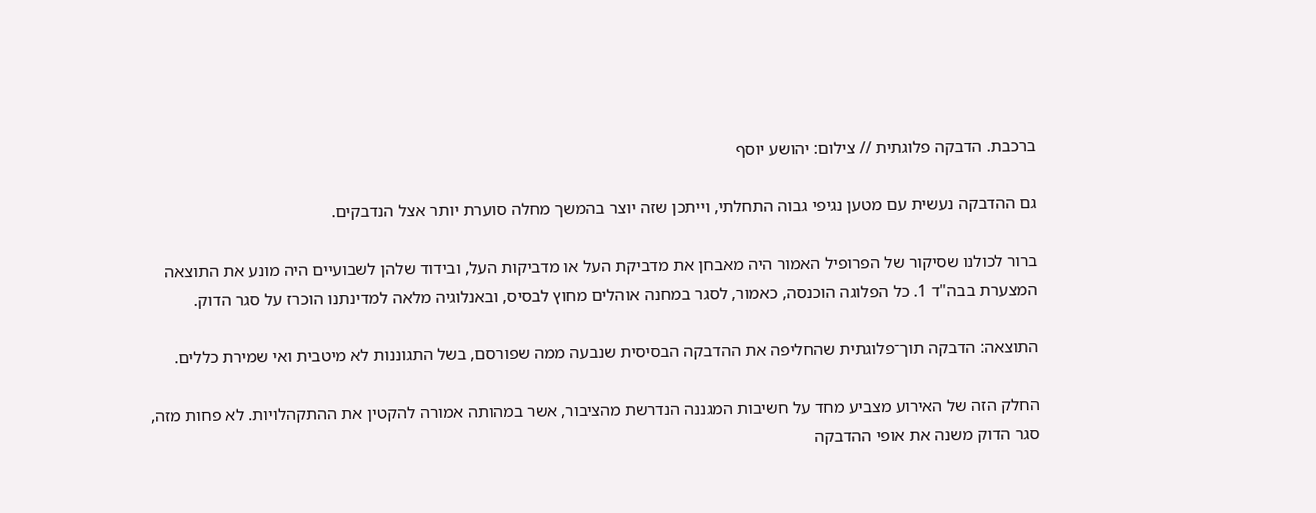ברכבת. הדבקה פלוגתית // צילום: יהושע יוסף

גם ההדבקה נעשית עם מטען נגיפי גבוה התחלתי, וייתכן שזה יוצר בהמשך מחלה סוערת יותר אצל הנדבקים.

ברור לכולנו שסיקור של הפרופיל האמור היה מאבחן את מדביקת העל או מדביקות העל, ובידוד שלהן לשבועיים היה מונע את התוצאה המצערת בבה"ד 1. כל הפלוגה הוכנסה, כאמור, לסגר במחנה אוהלים מחוץ לבסיס, ובאנלוגיה מלאה למדינתנו הוכרז על סגר הדוק.

התוצאה: הדבקה תוך־פלוגתית שהחליפה את ההדבקה הבסיסית שנבעה ממה שפורסם, בשל התגוננות לא מיטבית ואי שמירת כללים.

החלק הזה של האירוע מצביע מחד על חשיבות המגננה הנדרשת מהציבור, אשר במהותה אמורה להקטין את ההתקהלויות. לא פחות מזה, סגר הדוק משנה את אופי ההדבקה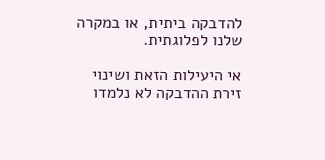להדבקה ביתית, או במקרה שלנו לפלוגתית.

אי היעילות הזאת ושינוי זירת ההדבקה לא נלמדו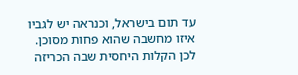עד תום בישראל, וכנראה יש לגביו איזו מחשבה שהוא פחות מסוכן. לכן הקלות היחסית שבה הכריזה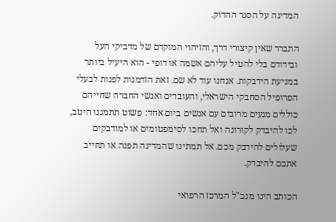המדינה על הסגר ההדוק.

התברר שאין קיצורי דרך, והזיהוי המוקדם של מדביקי העל ובידודם בלי להטיל עליהם אשמה או דופי - הוא היעיל ביותר במניעת הידבקות. אנחנו עוד לא שם. זאת הזדמנות לפנות לבעלי הפרופיל הסחבקי הישראלי, והעובדים ואנשי החברה שחייהם כוללים מגעים מרובים עם אנשים ביום אחד: פשוט תתמגנו היטב, לכו להיבדק לקורונה ואל תחכו לסימפטומים או למודבקים שעלולים להידבק מכם. אל תמתינו שהמדינה תפנה או תחייב אתכם להיבדק.

הכותב הינו מנכ"ל המרכז הרפואי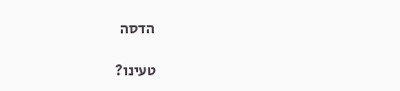הדסה

טעינו?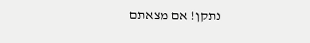נתקן! אם מצאתם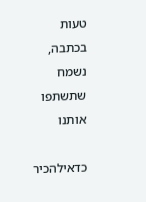טעות בכתבה, נשמח שתשתפו אותנו

כדאילהכיר